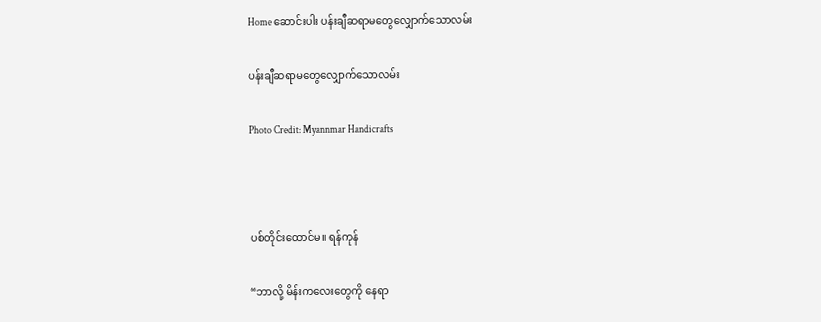Home ဆောင်းပါး ပန်းချီဆရာမတွေလျှောက်သောလမ်း

ပန်းချီဆရာမတွေလျှောက်သောလမ်း

Photo Credit: Myannmar Handicrafts



ပစ်တိုင်းထောင်မ။ ရန်ကုန်

“ဘာလို့ မိန်းကလေးတွေကို နေရာ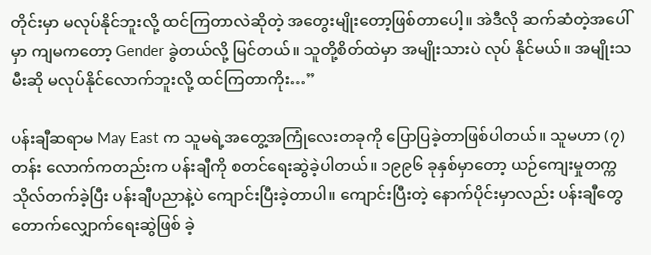တိုင်းမှာ မလုပ်နိုင်ဘူးလို့ ထင်ကြတာလဲဆိုတဲ့ အတွေးမျိုးတော့ဖြစ်တာပေါ့။ အဲဒီလို ဆက်ဆံတဲ့အပေါ်မှာ ကျမကတော့ Gender ခွဲတယ်လို့ မြင်တယ်။ သူတို့စိတ်ထဲမှာ အမျိုးသားပဲ လုပ် နိုင်မယ်။ အမျိုးသမီးဆို မလုပ်နိုင်လောက်ဘူးလို့ ထင်ကြတာကိုး…”

ပန်းချီဆရာမ May East က သူမရဲ့အတွေ့အကြုံလေးတခုကို ပြောပြခဲ့တာဖြစ်ပါတယ်။ သူမဟာ (၇)တန်း လောက်ကတည်းက ပန်းချီကို စတင်ရေးဆွဲခဲ့ပါတယ်။ ၁၉၉၆ ခုနှစ်မှာတော့ ယဉ်ကျေးမှုတက္ကသိုလ်တက်ခဲ့ပြီး ပန်းချီပညာနဲ့ပဲ ကျောင်းပြီးခဲ့တာပါ။ ကျောင်းပြီးတဲ့ နောက်ပိုင်းမှာလည်း ပန်းချီတွေ တောက်လျှောက်ရေးဆွဲဖြစ် ခဲ့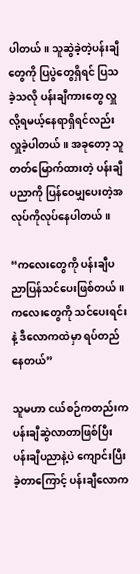ပါတယ်။ သူဆွဲခဲ့တဲ့ပန်းချီတွေကို ပြပွဲတွေရှိရင် ပြသခဲ့သလို ပန်းချီကားတွေ လှူလို့ရမယ့်နေရာရှိရင်လည်း လှူခဲ့ပါတယ်။ အခုတော့ သူတတ်မြောက်ထားတဲ့ ပန်းချီပညာကို ပြန်ဝေမျှပေးတဲ့အလုပ်ကိုလုပ်နေပါတယ်။

“ကလေးတွေကို ပန်းချီပညာပြန်သင်ပေးဖြစ်တယ်။ ကလေးတွေကို သင်ပေးရင်းနဲ့ ဒီလောကထဲမှာ ရပ်တည် နေတယ်”

သူမဟာ ငယ်စဉ်ကတည်းက ပန်းချီဆွဲလာတာဖြစ်ပြီး ပန်းချီပညာနဲ့ပဲ ကျောင်းပြီးခဲ့တာကြောင့် ပန်းချီလောက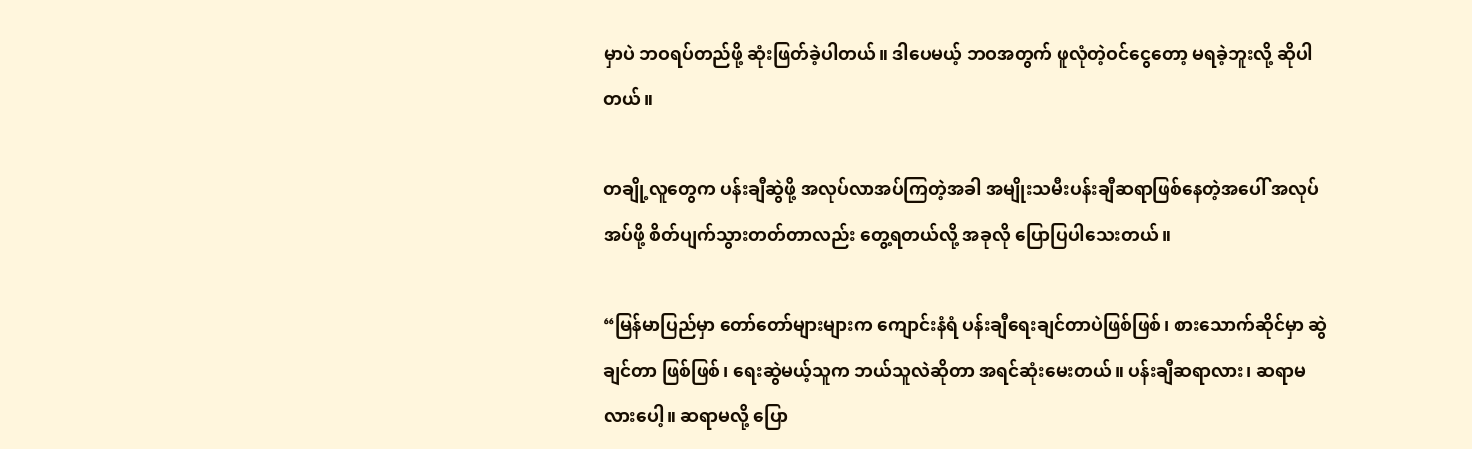မှာပဲ ဘဝရပ်တည်ဖို့ ဆုံးဖြတ်ခဲ့ပါတယ်။ ဒါပေမယ့် ဘဝအတွက် ဖူလုံတဲ့ဝင်ငွေတော့ မရခဲ့ဘူးလို့ ဆိုပါတယ်။

တချို့လူတွေက ပန်းချီဆွဲဖို့ အလုပ်လာအပ်ကြတဲ့အခါ အမျိုးသမီးပန်းချီဆရာဖြစ်နေတဲ့အပေါ် အလုပ်အပ်ဖို့ စိတ်ပျက်သွားတတ်တာလည်း တွေ့ရတယ်လို့ အခုလို ပြောပြပါသေးတယ်။

“မြန်မာပြည်မှာ တော်တော်များများက ကျောင်းနံရံ ပန်းချီရေးချင်တာပဲဖြစ်ဖြစ်၊ စားသောက်ဆိုင်မှာ ဆွဲချင်တာ ဖြစ်ဖြစ်၊ ရေးဆွဲမယ့်သူက ဘယ်သူလဲဆိုတာ အရင်ဆုံးမေးတယ်။ ပန်းချီဆရာလား၊ ဆရာမလားပေါ့။ ဆရာမလို့ ပြော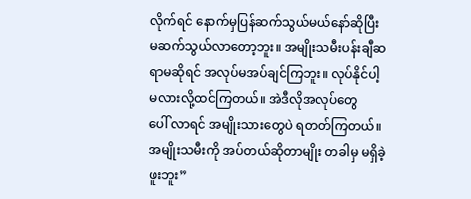လိုက်ရင် နောက်မှပြန်ဆက်သွယ်မယ်နော်ဆိုပြီး မဆက်သွယ်လာတော့ဘူး။ အမျိုးသမီးပန်းချီဆရာမဆိုရင် အလုပ်မအပ်ချင်ကြဘူး။ လုပ်နိုင်ပါ့မလားလို့ထင်ကြတယ်။ အဲဒီလိုအလုပ်တွေ       ပေါ် လာရင် အမျိုးသားတွေပဲ ရတတ်ကြတယ်။ အမျိုးသမီးကို အပ်တယ်ဆိုတာမျိုး တခါမှ မရှိခဲ့ဖူးဘူး”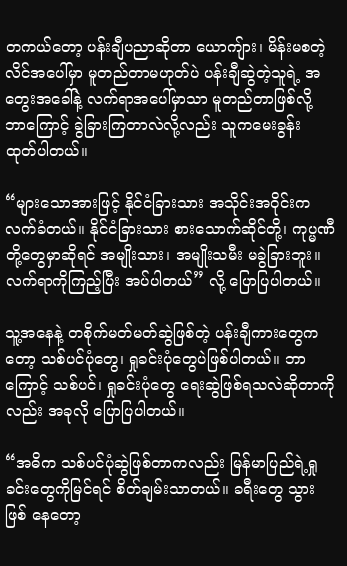တကယ်တော့ ပန်းချီပညာဆိုတာ ယောကျ်ား၊ မိန်းမစတဲ့ လိင်အပေါ်မှာ မူတည်တာမဟုတ်ပဲ ပန်းချီဆွဲတဲ့သူရဲ့ အတွေးအခေါ်နဲ့ လက်ရာအပေါ်မှာသာ မူတည်တာဖြစ်လို့ ဘာကြောင့် ခွဲခြားကြတာလဲလို့လည်း သူကမေးခွန်း ထုတ်ပါတယ်။

“များသောအားဖြင့် နိုင်ငံခြားသား အသိုင်းအဝိုင်းက လက်ခံတယ်။ နိုင်ငံခြားသား စားသောက်ဆိုင်တို့၊ ကုပ္မဏီ တို့တွေမှာဆိုရင် အမျိုးသား၊ အမျိုးသမီး မခွဲခြားဘူး။ လက်ရာကိုကြည့်ပြီး အပ်ပါတယ်” လို့ ပြောပြပါတယ်။

သူ့အနေနဲ့ တစိုက်မတ်မတ်ဆွဲဖြစ်တဲ့ ပန်းချီကားတွေကတော့ သစ်ပင်ပုံတွေ၊ ရှုခင်းပုံတွေပဲဖြစ်ပါတယ်။ ဘာ ကြောင့် သစ်ပင်၊ ရှုခင်းပုံတွေ ရေးဆွဲဖြစ်ရသလဲဆိုတာကိုလည်း အခုလို ပြောပြပါတယ်။

“အဓိက သစ်ပင်ပုံဆွဲဖြစ်တာကလည်း မြန်မာပြည်ရဲ့ရှုခင်းတွေကိုမြင်ရင် စိတ်ချမ်းသာတယ်။ ခရီးတွေ သွားဖြစ် နေတော့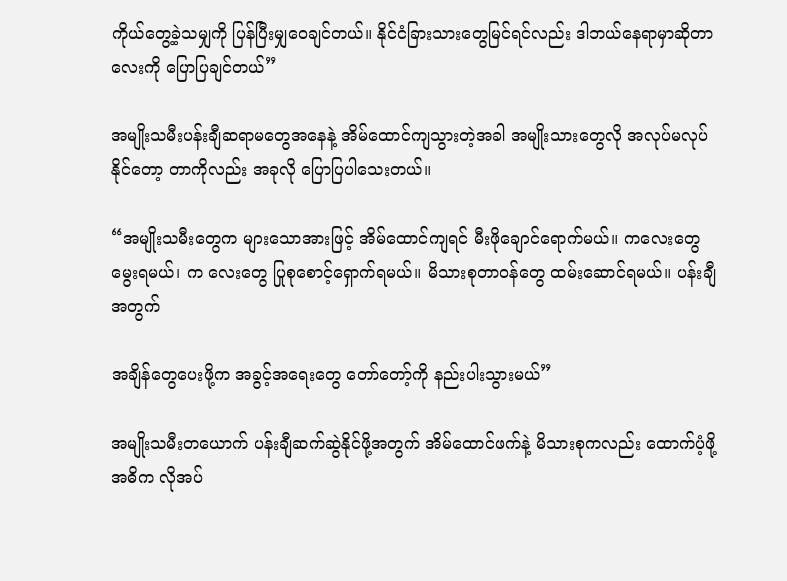ကိုယ်တွေ့ခဲ့သမျှကို ပြန်ပြီးမျှဝေချင်တယ်။ နိုင်ငံခြားသားတွေမြင်ရင်လည်း ဒါဘယ်နေရာမှာဆိုတာ လေးကို ပြောပြချင်တယ်”

အမျိုးသမီးပန်းချီဆရာမတွေအနေနဲ့ အိမ်ထောင်ကျသွားတဲ့အခါ အမျိုးသားတွေလို အလုပ်မလုပ်နိုင်တော့ တာကိုလည်း အခုလို ပြောပြပါသေးတယ်။

“အမျိုးသမီးတွေက များသောအားဖြင့် အိမ်ထောင်ကျရင် မီးဖိုချောင်ရောက်မယ်။ ကလေးတွေမွေးရမယ်၊ က လေးတွေ ပြုစုစောင့်ရှောက်ရမယ်။ မိသားစုတာဝန်တွေ ထမ်းဆောင်ရမယ်။ ပန်းချီအတွက်

အချိန်တွေပေးဖို့က အခွင့်အရေးတွေ တော်တော့်ကို နည်းပါးသွားမယ်”

အမျိုးသမီးတယောက် ပန်းချီဆက်ဆွဲနိုင်ဖို့အတွက် အိမ်ထောင်ဖက်နဲ့ မိသားစုကလည်း ထောက်ပံ့ဖို့ အဓိက လိုအပ်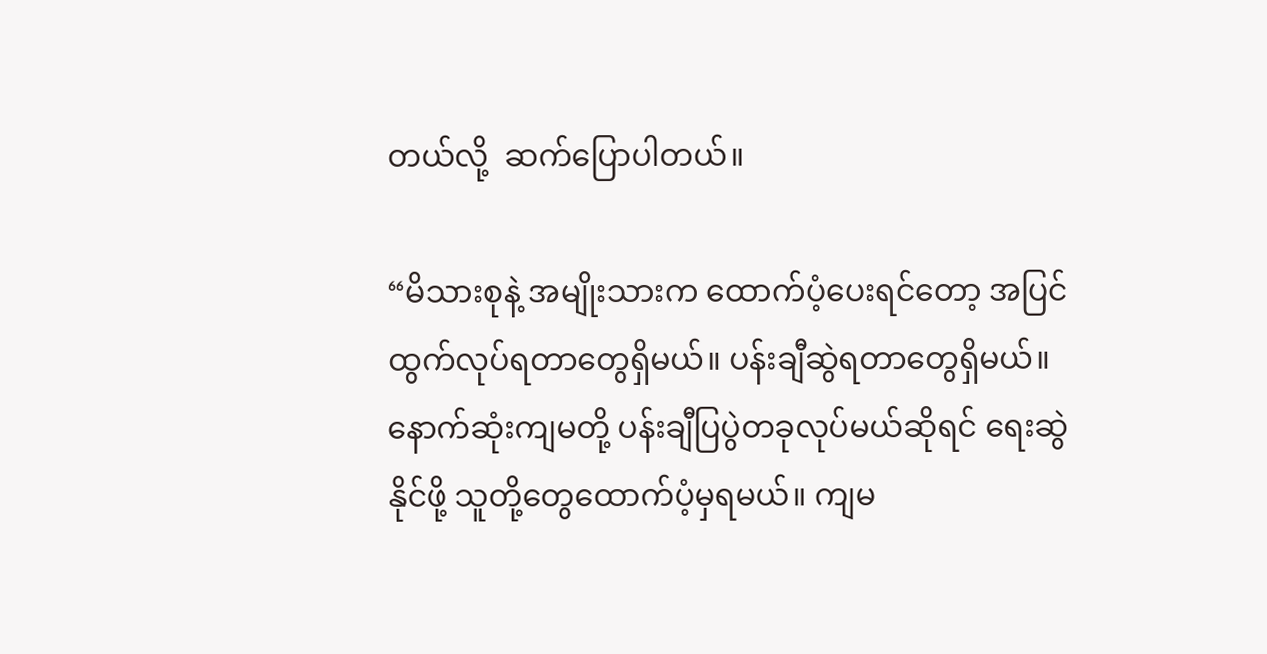တယ်လို့  ဆက်ပြောပါတယ်။

“မိသားစုနဲ့ အမျိုးသားက ထောက်ပံ့ပေးရင်တော့ အပြင်ထွက်လုပ်ရတာတွေရှိမယ်။ ပန်းချီဆွဲရတာတွေရှိမယ်။ နောက်ဆုံးကျမတို့ ပန်းချီပြပွဲတခုလုပ်မယ်ဆိုရင် ရေးဆွဲနိုင်ဖို့ သူတို့တွေထောက်ပံ့မှရမယ်။ ကျမ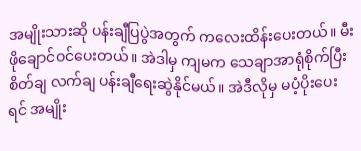အမျိုးသားဆို ပန်းချီပြပွဲအတွက် ကလေးထိန်းပေးတယ်။ မီးဖိုချောင်ဝင်ပေးတယ်။ အဲဒါမှ ကျမက သေချာအာရုံစိုက်ပြီး စိတ်ချ လက်ချ ပန်းချီရေးဆွဲနိုင်မယ်။ အဲဒီလိုမှ မပံ့ပိုးပေးရင် အမျိုး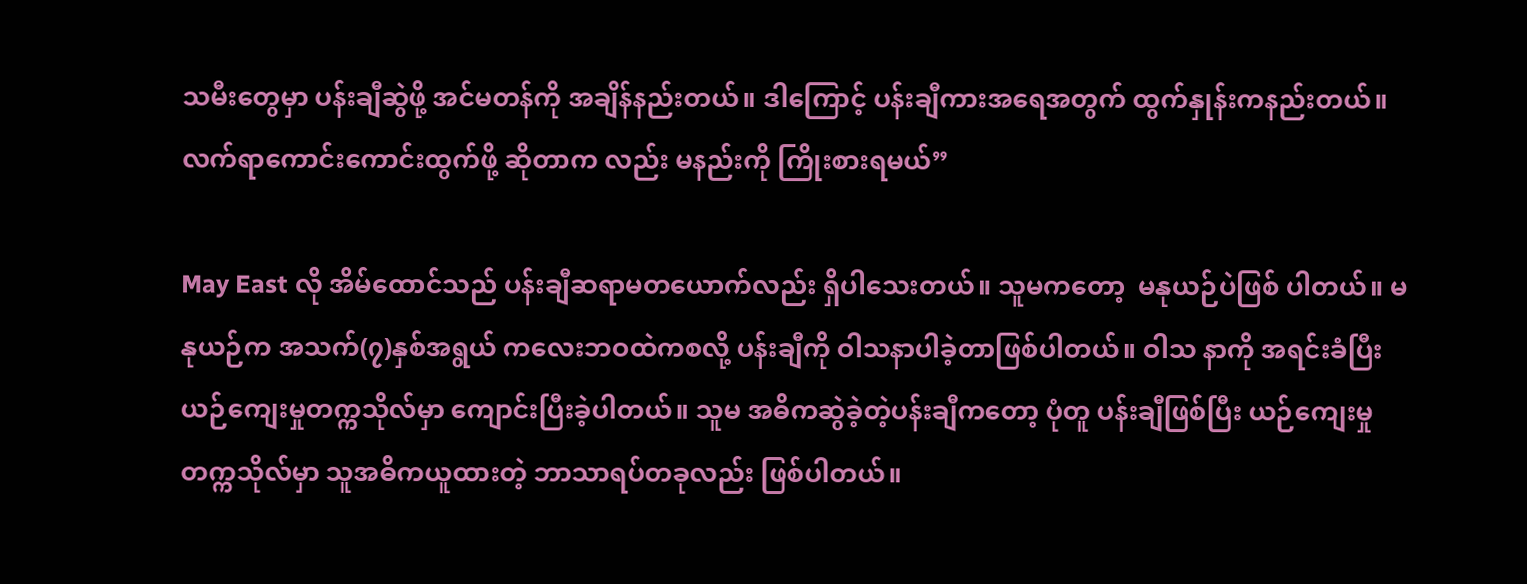သမီးတွေမှာ ပန်းချီဆွဲဖို့ အင်မတန်ကို အချိန်နည်းတယ်။ ဒါကြောင့် ပန်းချီကားအရေအတွက် ထွက်နှုန်းကနည်းတယ်။ လက်ရာကောင်းကောင်းထွက်ဖို့ ဆိုတာက လည်း မနည်းကို ကြိုးစားရမယ်”

May East လို အိမ်ထောင်သည် ပန်းချီဆရာမတယောက်လည်း ရှိပါသေးတယ်။ သူမကတော့  မနုယဉ်ပဲဖြစ် ပါတယ်။ မနုယဉ်က အသက်(၇)နှစ်အရွယ် ကလေးဘဝထဲကစလို့ ပန်းချီကို ဝါသနာပါခဲ့တာဖြစ်ပါတယ်။ ဝါသ နာကို အရင်းခံပြီး ယဉ်ကျေးမှုတက္ကသိုလ်မှာ ကျောင်းပြီးခဲ့ပါတယ်။ သူမ အဓိကဆွဲခဲ့တဲ့ပန်းချီကတော့ ပုံတူ ပန်းချီဖြစ်ပြီး ယဉ်ကျေးမှုတက္ကသိုလ်မှာ သူအဓိကယူထားတဲ့ ဘာသာရပ်တခုလည်း ဖြစ်ပါတယ်။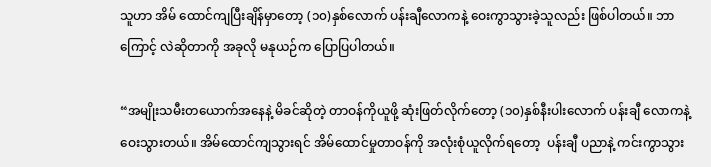သူဟာ အိမ် ထောင်ကျပြီးချိန်မှာတော့ (၁၀)နှစ်လောက် ပန်းချီလောကနဲ့ ဝေးကွာသွားခဲ့သူလည်း ဖြစ်ပါတယ်။ ဘာကြောင့် လဲဆိုတာကို အခုလို မနုယဉ်က ပြောပြပါတယ်။

“အမျိုးသမီးတယောက်အနေနဲ့ မိခင်ဆိုတဲ့ တာဝန်ကိုယူဖို့ ဆုံးဖြတ်လိုက်တော့ (၁၀)နှစ်နီးပါးလောက် ပန်းချီ လောကနဲ့ ဝေးသွားတယ်။ အိမ်ထောင်ကျသွားရင် အိမ်ထောင်မှုတာဝန်ကို အလုံးစုံယူလိုက်ရတော့  ပန်းချီ ပညာနဲ့ ကင်းကွာသွား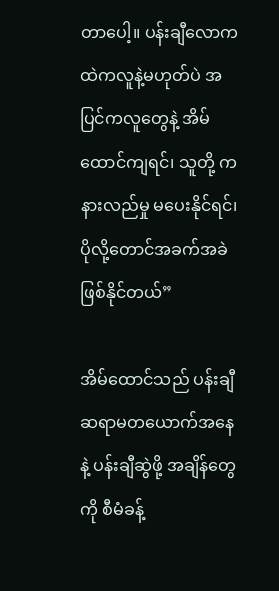တာပေါ့။ ပန်းချီလောကထဲကလူနဲ့မဟုတ်ပဲ အပြင်ကလူတွေနဲ့ အိမ်ထောင်ကျရင်၊ သူတို့ က နားလည်မှု မပေးနိုင်ရင်၊ ပိုလို့တောင်အခက်အခဲဖြစ်နိုင်တယ်”

အိမ်ထောင်သည် ပန်းချီဆရာမတယောက်အနေနဲ့ ပန်းချီဆွဲဖို့ အချိန်တွေကို စီမံခန့်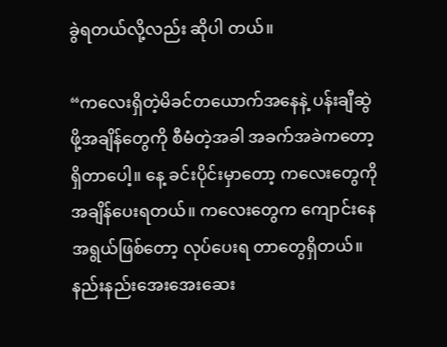ခွဲရတယ်လို့လည်း ဆိုပါ တယ်။

“ကလေးရှိတဲ့မိခင်တယောက်အနေနဲ့ ပန်းချီဆွဲဖို့အချိန်တွေကို စီမံတဲ့အခါ အခက်အခဲကတော့ ရှိတာပေါ့။ နေ့ ခင်းပိုင်းမှာတော့ ကလေးတွေကို အချိန်ပေးရတယ်။ ကလေးတွေက ကျောင်းနေအရွယ်ဖြစ်တော့ လုပ်ပေးရ တာတွေရှိတယ်။ နည်းနည်းအေးအေးဆေး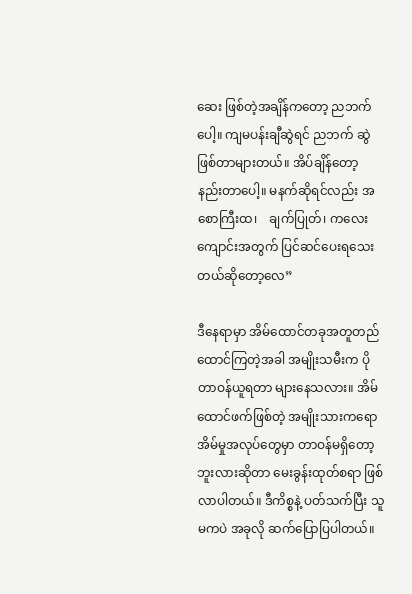ဆေး ဖြစ်တဲ့အချိန်ကတော့ ညဘက်ပေါ့။ ကျမပန်းချီဆွဲရင် ညဘက် ဆွဲဖြစ်တာများတယ်။ အိပ်ချိန်တော့ နည်းတာပေါ့။ မနက်ဆိုရင်လည်း အစောကြီးထ၊    ချက်ပြုတ်၊ ကလေး ကျောင်းအတွက် ပြင်ဆင်ပေးရသေးတယ်ဆိုတော့လေ”

ဒီနေရာမှာ အိမ်ထောင်တခုအတူတည်ထောင်ကြတဲ့အခါ အမျိုးသမီးက ပိုတာဝန်ယူရတာ များနေသလား။ အိမ် ထောင်ဖက်ဖြစ်တဲ့ အမျိုးသားကရော အိမ်မှုအလုပ်တွေမှာ တာဝန်မရှိတော့ဘူးလားဆိုတာ မေးခွန်းထုတ်စရာ ဖြစ်လာပါတယ်။ ဒီကိစ္စနဲ့ ပတ်သက်ပြီး သူမကပဲ အခုလို ဆက်ပြောပြပါတယ်။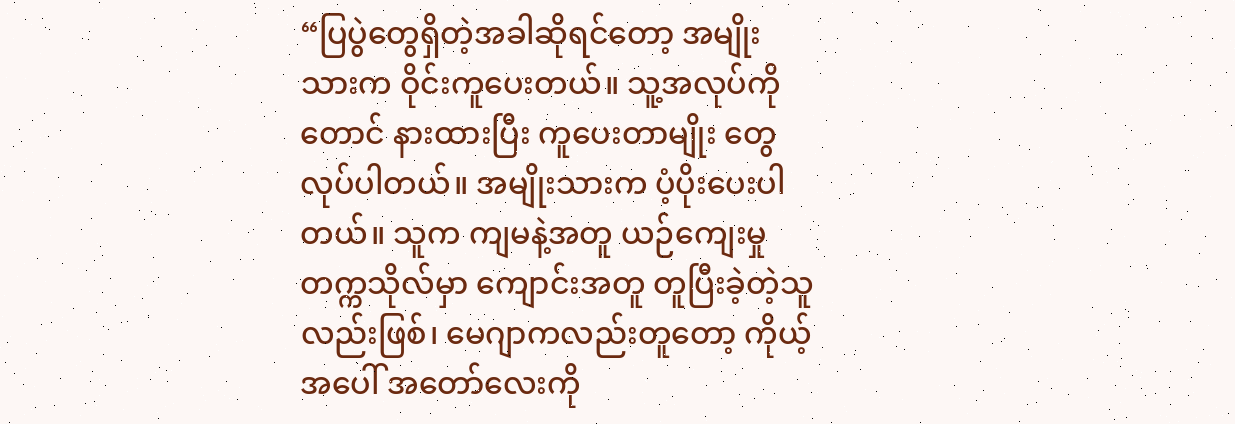“ပြပွဲတွေရှိတဲ့အခါဆိုရင်တော့ အမျိုးသားက ဝိုင်းကူပေးတယ်။ သူ့အလုပ်ကိုတောင် နားထားပြီး ကူပေးတာမျိုး တွေ လုပ်ပါတယ်။ အမျိုးသားက ပံ့ပိုးပေးပါတယ်။ သူက ကျမနဲ့အတူ ယဉ်ကျေးမှုတက္ကသိုလ်မှာ ကျောင်းအတူ တူပြီးခဲ့တဲ့သူလည်းဖြစ်၊ မေဂျာကလည်းတူတော့ ကိုယ့်အပေါ် အတော်လေးကို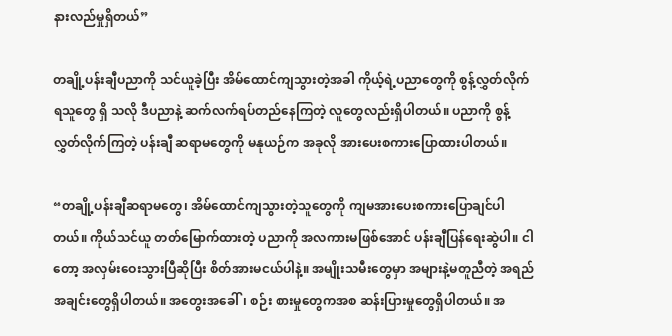နားလည်မှုရှိတယ်”

တချို့ပန်းချီပညာကို သင်ယူခဲ့ပြီး အိမ်ထောင်ကျသွားတဲ့အခါ ကိုယ့်ရဲ့ပညာတွေကို စွန့်လွှတ်လိုက်ရသူတွေ ရှိ သလို ဒီပညာနဲ့ ဆက်လက်ရပ်တည်နေကြတဲ့ လူတွေလည်းရှိပါတယ်။ ပညာကို စွန့်လွှတ်လိုက်ကြတဲ့ ပန်းချီ ဆရာမတွေကို မနုယဉ်က အခုလို အားပေးစကားပြောထားပါတယ်။

“တချို့ပန်းချီဆရာမတွေ၊ အိမ်ထောင်ကျသွားတဲ့သူတွေကို ကျမအားပေးစကားပြောချင်ပါတယ်။ ကိုယ်သင်ယူ တတ်မြောက်ထားတဲ့ ပညာကို အလကားမဖြစ်အောင် ပန်းချီပြန်ရေးဆွဲပါ။ ငါတော့ အလှမ်းဝေးသွားပြီဆိုပြီး စိတ်အားမငယ်ပါနဲ့။ အမျိုးသမီးတွေမှာ အများနဲ့မတူညီတဲ့ အရည်အချင်းတွေရှိပါတယ်။ အတွေးအခေါ်၊ စဉ်း စားမှုတွေကအစ ဆန်းပြားမှုတွေရှိပါတယ်။ အ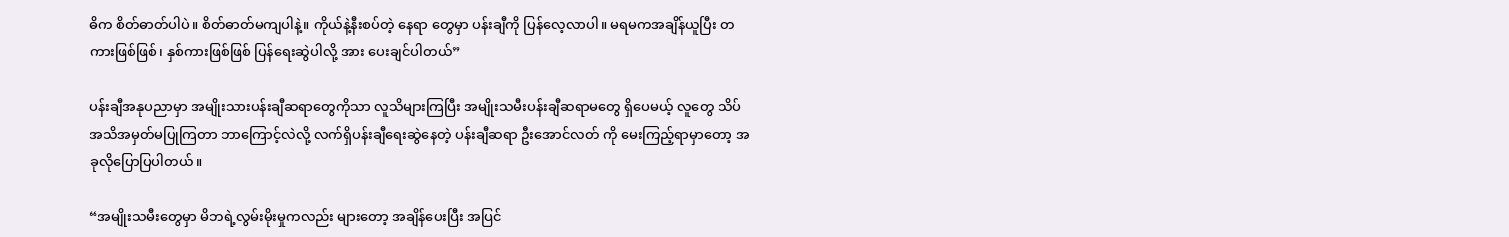ဓိက စိတ်ဓာတ်ပါပဲ။ စိတ်ဓာတ်မကျပါနဲ့။ ကိုယ်နဲ့နီးစပ်တဲ့ နေရာ တွေမှာ ပန်းချီကို ပြန်လေ့လာပါ။ မရမကအချိန်ယူပြီး တကားဖြစ်ဖြစ်၊ နှစ်ကားဖြစ်ဖြစ် ပြန်ရေးဆွဲပါလို့ အား ပေးချင်ပါတယ်”

ပန်းချီအနုပညာမှာ အမျိုးသားပန်းချီဆရာတွေကိုသာ လူသိများကြပြီး အမျိုးသမီးပန်းချီဆရာမတွေ ရှိပေမယ့် လူတွေ သိပ်အသိအမှတ်မပြုကြတာ ဘာကြောင့်လဲလို့ လက်ရှိပန်းချီရေးဆွဲနေတဲ့ ပန်းချီဆရာ ဦးအောင်လတ် ကို မေးကြည့်ရာမှာတော့ အခုလိုပြောပြပါတယ်။

“အမျိုးသမီးတွေမှာ မိဘရဲ့လွမ်းမိုးမှုကလည်း များတော့ အချိန်ပေးပြီး အပြင်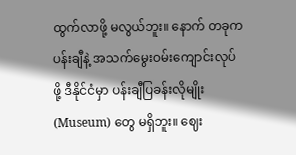ထွက်လာဖို့ မလွယ်ဘူး။ နောက် တခုက ပန်းချီနဲ့ အသက်မွေးဝမ်းကျောင်းလုပ်ဖို့ ဒီနိုင်ငံမှာ ပန်းချီပြခန်းလိုမျိုး (Museum) တွေ မရှိဘူး။ ဈေး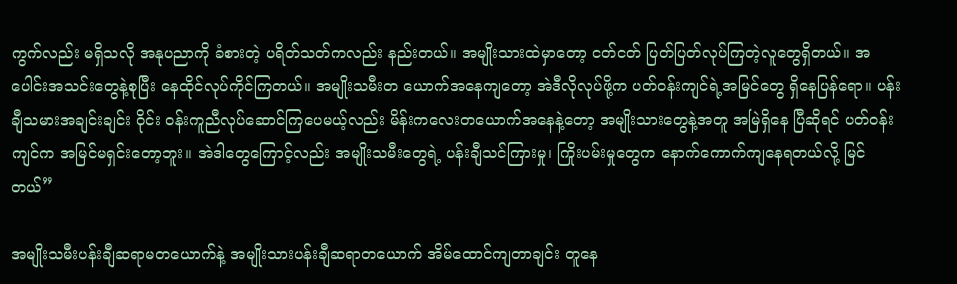ကွက်လည်း မရှိသလို အနုပညာကို ခံစားတဲ့ ပရိတ်သတ်ကလည်း နည်းတယ်။ အမျိုးသားထဲမှာတော့ ငတ်ငတ် ပြတ်ပြတ်လုပ်ကြတဲ့လူတွေရှိတယ်။ အပေါင်းအသင်းတွေနဲ့စုပြီး နေထိုင်လုပ်ကိုင်ကြတယ်။ အမျိုးသမီးတ ယောက်အနေကျတော့ အဲဒီလိုလုပ်ဖို့က ပတ်ဝန်းကျင်ရဲ့အမြင်တွေ ရှိနေပြန်ရော။ ပန်းချီသမားအချင်းချင်း ဝိုင်း ဝန်းကူညီလုပ်ဆောင်ကြပေမယ့်လည်း မိန်းကလေးတယောက်အနေနဲ့တော့ အမျိုးသားတွေနဲ့အတူ အမြဲရှိနေ ပြီဆိုရင် ပတ်ဝန်းကျင်က အမြင်မရှင်းတော့ဘူး။ အဲဒါတွေကြောင့်လည်း အမျိုးသမီးတွေရဲ့ ပန်းချီသင်ကြားမှု၊ ကြိုးပမ်းမှုတွေက နောက်ကောက်ကျနေရတယ်လို့ မြင်တယ်”

အမျိုးသမီးပန်းချီဆရာမတယောက်နဲ့ အမျိုးသားပန်းချီဆရာတယောက် အိမ်ထောင်ကျတာချင်း တူနေ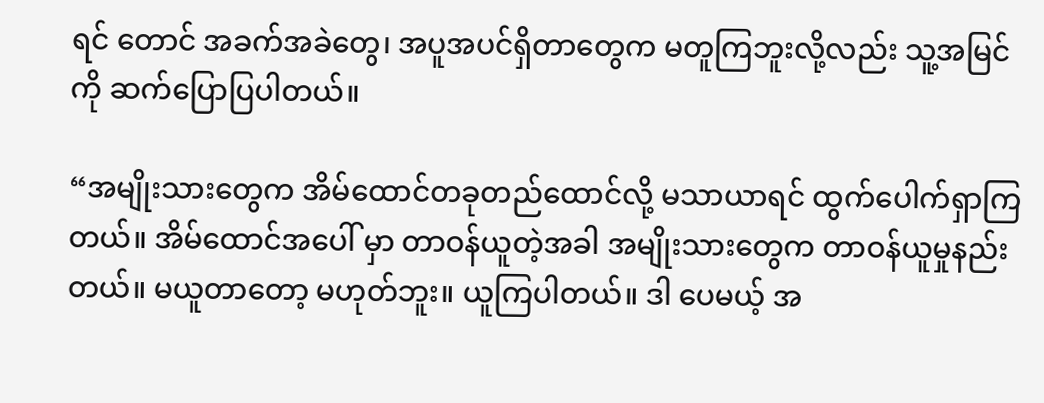ရင် တောင် အခက်အခဲတွေ၊ အပူအပင်ရှိတာတွေက မတူကြဘူးလို့လည်း သူ့အမြင်ကို ဆက်ပြောပြပါတယ်။

“အမျိုးသားတွေက အိမ်ထောင်တခုတည်ထောင်လို့ မသာယာရင် ထွက်ပေါက်ရှာကြတယ်။ အိမ်ထောင်အပေါ် မှာ တာဝန်ယူတဲ့အခါ အမျိုးသားတွေက တာဝန်ယူမှုနည်းတယ်။ မယူတာတော့ မဟုတ်ဘူး။ ယူကြပါတယ်။ ဒါ ပေမယ့် အ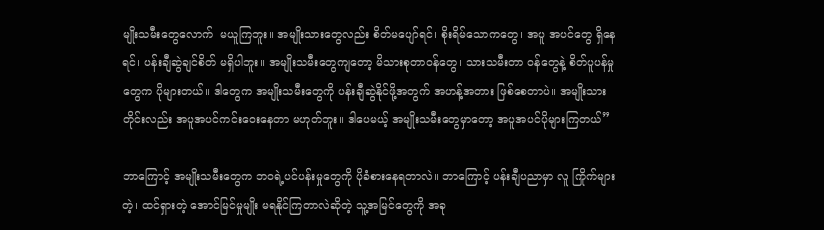မျိုးသမီးတွေလောက်  မယူကြဘူး။ အမျိုးသားတွေလည်း စိတ်မပျော်ရင်၊ စိုးရိမ်သောကတွေ၊ အပူ အပင်တွေ ရှိနေရင်၊ ပန်းချီဆွဲချင်စိတ် မရှိပါဘူး။ အမျိုးသမီးတွေကျတော့ မိသားစုတာဝန်တွေ၊ သားသမီးတာ ဝန်တွေနဲ့ စိတ်ပူပန်မှုတွေက ပိုများတယ်။ ဒါတွေက အမျိုးသမီးတွေကို ပန်းချီဆွဲနိုင်ဖို့အတွက် အဟန့်အတား ဖြစ်စေတာပဲ။ အမျိုးသားတိုင်းလည်း အပူအပင်ကင်းဝေးနေတာ မဟုတ်ဘူး။ ဒါပေမယ့် အမျိုးသမီးတွေမှာတော့ အပူအပင်ပိုများကြတယ်”

ဘာကြောင့် အမျိုးသမီးတွေက ဘဝရဲ့ပင်ပန်းမှုတွေကို ပိုခံစားနေရတာလဲ။ ဘာကြောင့် ပန်းချီပညာမှာ လူ ကြိုက်များတဲ့၊ ထင်ရှားတဲ့ အောင်မြင်မှုမျိုး မရနိုင်ကြတာလဲဆိုတဲ့ သူ့အမြင်တွေကို အခု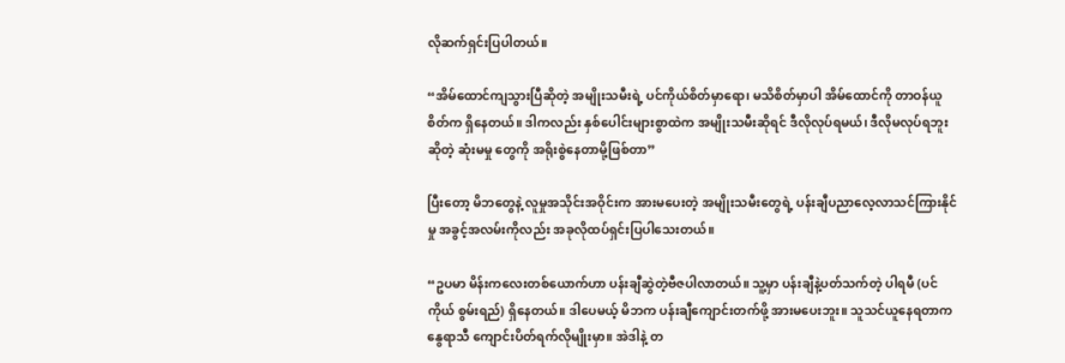လိုဆက်ရှင်းပြပါတယ်။

“အိမ်ထောင်ကျသွားပြီဆိုတဲ့ အမျိုးသမီးရဲ့ ပင်ကိုယ်စိတ်မှာရော၊ မသိစိတ်မှာပါ အိမ်ထောင်ကို တာဝန်ယူစိတ်က ရှိနေတယ်။ ဒါကလည်း နှစ်ပေါင်းများစွာထဲက အမျိုးသမီးဆိုရင် ဒီလိုလုပ်ရမယ်၊ ဒီလိုမလုပ်ရဘူးဆိုတဲ့ ဆုံးမမှု တွေကို အရိုးစွဲနေတာမို့ဖြစ်တာ”

ပြီးတော့ မိဘတွေနဲ့ လူမှုအသိုင်းအဝိုင်းက အားမပေးတဲ့ အမျိုးသမီးတွေရဲ့ ပန်းချီပညာလေ့လာသင်ကြားနိုင်မှု အခွင့်အလမ်းကိုလည်း အခုလိုထပ်ရှင်းပြပါသေးတယ်။

“ဥပမာ မိန်းကလေးတစ်ယောက်ဟာ ပန်းချီဆွဲတဲ့ဗီဇပါလာတယ်။ သူ့မှာ ပန်းချီနဲ့ပတ်သက်တဲ့ ပါရမီ (ပင်ကိုယ် စွမ်းရည်) ရှိနေတယ်။ ဒါပေမယ့် မိဘက ပန်းချီကျောင်းတက်ဖို့ အားမပေးဘူး။ သူသင်ယူနေရတာက နွေရာသီ ကျောင်းပိတ်ရက်လိုမျိုးမှာ။ အဲဒါနဲ့ တ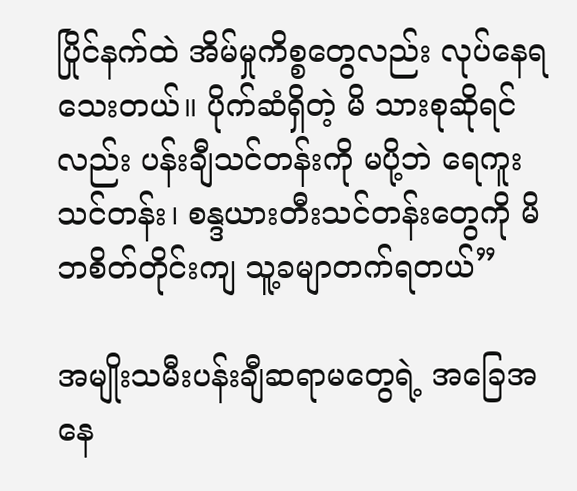ပြိုင်နက်ထဲ အိမ်မှုကိစ္စတွေလည်း လုပ်နေရသေးတယ်။ ပိုက်ဆံရှိတဲ့ မိ သားစုဆိုရင်လည်း ပန်းချီသင်တန်းကို မပို့ဘဲ ရေကူးသင်တန်း၊ စန္ဒယားတီးသင်တန်းတွေကို မိဘစိတ်တိုင်းကျ သူ့ခမျာတက်ရတယ်”

အမျိုးသမီးပန်းချီဆရာမတွေရဲ့ အခြေအနေ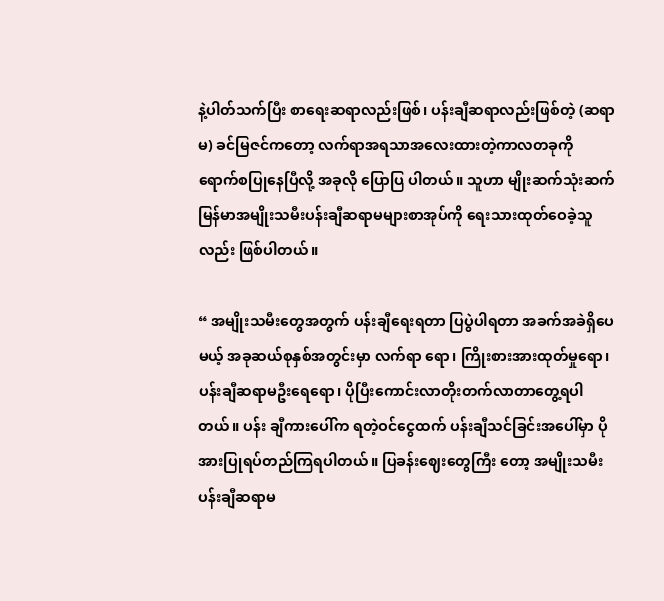နဲ့ပါတ်သက်ပြီး စာရေးဆရာလည်းဖြစ်၊ ပန်းချီဆရာလည်းဖြစ်တဲ့ (ဆရာမ) ခင်မြဇင်ကတော့ လက်ရာအရသာအလေးထားတဲ့ကာလတခုကို ရောက်စပြုနေပြီလို့ အခုလို ပြောပြ ပါတယ်။ သူဟာ မျိုးဆက်သုံးဆက် မြန်မာအမျိုးသမီးပန်းချီဆရာမများစာအုပ်ကို ရေးသားထုတ်ဝေခဲ့သူလည်း ဖြစ်ပါတယ်။

“ အမျိုးသမီးတွေအတွက် ပန်းချီရေးရတာ ပြပွဲပါရတာ အခက်အခဲရှိပေမယ့် အခုဆယ်စုနှစ်အတွင်းမှာ လက်ရာ ရော၊ ကြိုးစားအားထုတ်မှုရော၊ ပန်းချီဆရာမဦးရေရော၊ ပိုပြီးကောင်းလာတိုးတက်လာတာတွေ့ရပါတယ်။ ပန်း ချီကားပေါ်က ရတဲ့ဝင်ငွေထက် ပန်းချီသင်ခြင်းအပေါ်မှာ ပိုအားပြုရပ်တည်ကြရပါတယ်။ ပြခန်းဈေးတွေကြီး တော့ အမျိုးသမီးပန်းချီဆရာမ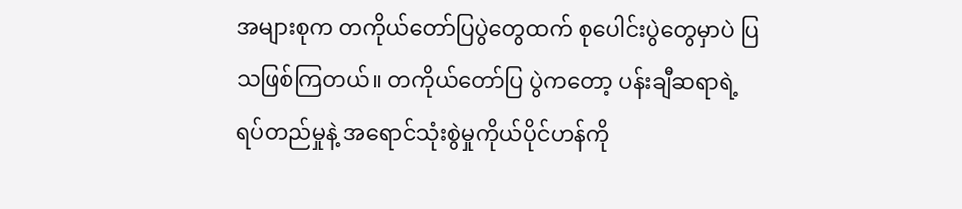အများစုက တကိုယ်တော်ပြပွဲတွေထက် စုပေါင်းပွဲတွေမှာပဲ ပြသဖြစ်ကြတယ်။ တကိုယ်တော်ပြ ပွဲကတော့ ပန်းချီဆရာရဲ့ရပ်တည်မှုနဲ့ အရောင်သုံးစွဲမှုကိုယ်ပိုင်ဟန်ကို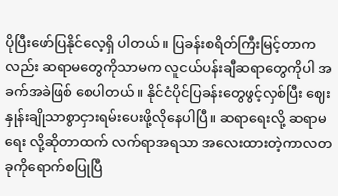ပိုပြီးဖော်ပြနိုင်လေ့ရှိ ပါတယ်။ ပြခန်းစရိတ်ကြီးမြင့်တာကလည်း ဆရာမတွေကိုသာမက လူငယ်ပန်းချီဆရာတွေကိုပါ အခက်အခဲဖြစ် စေပါတယ်။ နိုင်ငံပိုင်ပြခန်းတွေဖွင့်လှစ်ပြီး ဈေးနှုန်းချိုသာစွာငှားရမ်းပေးဖို့လိုနေပါပြီ။ ဆရာရေးလို့ ဆရာမရေး လို့ဆိုတာထက် လက်ရာအရသာ အလေးထားတဲ့ကာလတခုကိုရောက်စပြုပြီ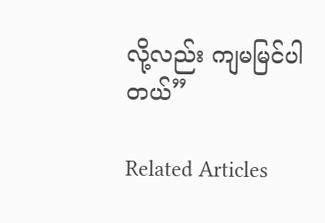လို့လည်း ကျမမြင်ပါတယ်”

Related Articles